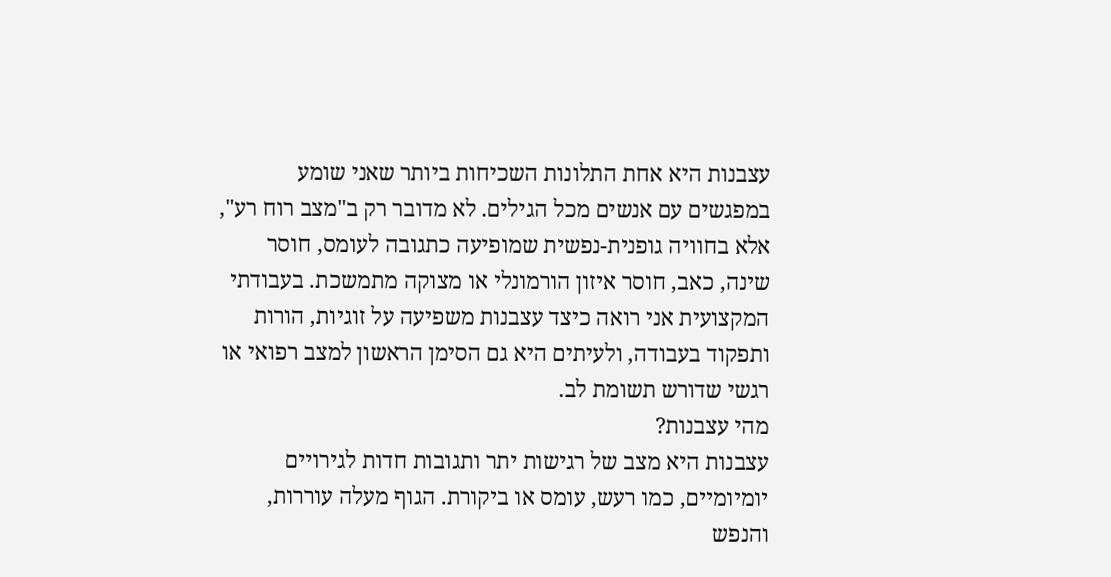עצבנות היא אחת התלונות השכיחות ביותר שאני שומע במפגשים עם אנשים מכל הגילים. לא מדובר רק ב"מצב רוח רע", אלא בחוויה גופנית-נפשית שמופיעה כתגובה לעומס, חוסר שינה, כאב, חוסר איזון הורמונלי או מצוקה מתמשכת. בעבודתי המקצועית אני רואה כיצד עצבנות משפיעה על זוגיות, הורות ותפקוד בעבודה, ולעיתים היא גם הסימן הראשון למצב רפואי או רגשי שדורש תשומת לב.
מהי עצבנות?
עצבנות היא מצב של רגישות יתר ותגובות חדות לגירויים יומיומיים, כמו רעש, עומס או ביקורת. הגוף מעלה עוררות, והנפש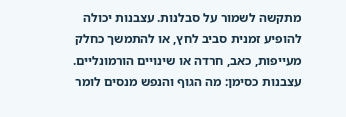מתקשה לשמור על סבלנות. עצבנות יכולה להופיע זמנית סביב לחץ, או להתמשך כחלק מעייפות, כאב, חרדה או שינויים הורמונליים.
עצבנות כסימן: מה הגוף והנפש מנסים לומר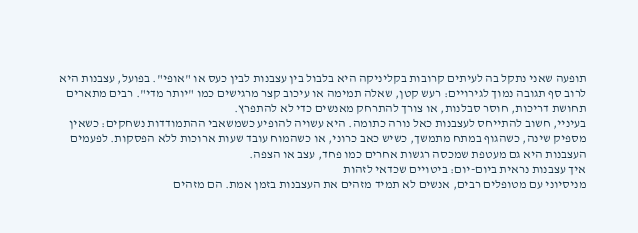תופעה שאני נתקל בה לעיתים קרובות בקליניקה היא בלבול בין עצבנות לבין כעס או "אופי". בפועל, עצבנות היא לרוב סף תגובה נמוך לגירויים: רעש קטן, שאלה תמימה או עיכוב קצר מרגישים כמו "יותר מדי". רבים מתארים תחושת דריכות, חוסר סבלנות, או צורך להתרחק מאנשים כדי לא להתפרץ.
בעיניי, חשוב להתייחס לעצבנות כאל נורה כתומה. היא עשויה להופיע כשמשאבי ההתמודדות נשחקים: כשאין מספיק שינה, כשהגוף במתח מתמשך, כשיש כאב כרוני, או כשהמוח עובד שעות ארוכות ללא הפסקות. לפעמים העצבנות היא גם מעטפת שמכסה רגשות אחרים כמו פחד, עצב או הצפה.
איך עצבנות נראית ביום-יום: ביטויים שכדאי לזהות
מניסיוני עם מטופלים רבים, אנשים לא תמיד מזהים את העצבנות בזמן אמת. הם מזהים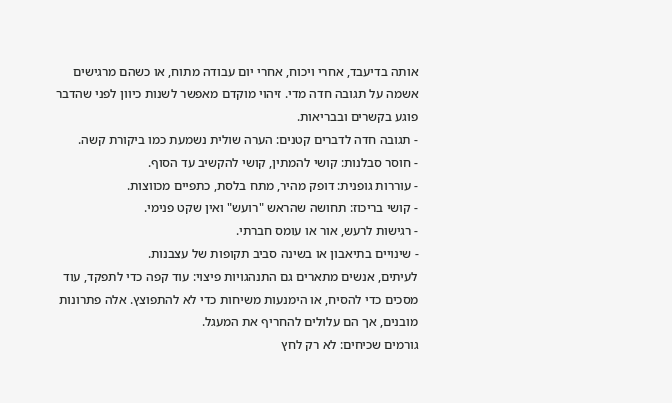אותה בדיעבד, אחרי ויכוח, אחרי יום עבודה מתוח, או כשהם מרגישים אשמה על תגובה חדה מדי. זיהוי מוקדם מאפשר לשנות כיוון לפני שהדבר פוגע בקשרים ובבריאות.
- תגובה חדה לדברים קטנים: הערה שולית נשמעת כמו ביקורת קשה.
- חוסר סבלנות: קושי להמתין, קושי להקשיב עד הסוף.
- עוררות גופנית: דופק מהיר, מתח בלסת, כתפיים מכווצות.
- קושי בריכוז: תחושה שהראש "רועש" ואין שקט פנימי.
- רגישות לרעש, אור או עומס חברתי.
- שינויים בתיאבון או בשינה סביב תקופות של עצבנות.
לעיתים, אנשים מתארים גם התנהגויות פיצוי: עוד קפה כדי לתפקד, עוד מסכים כדי להסיח, או הימנעות משיחות כדי לא להתפוצץ. אלה פתרונות מובנים, אך הם עלולים להחריף את המעגל.
גורמים שכיחים: לא רק לחץ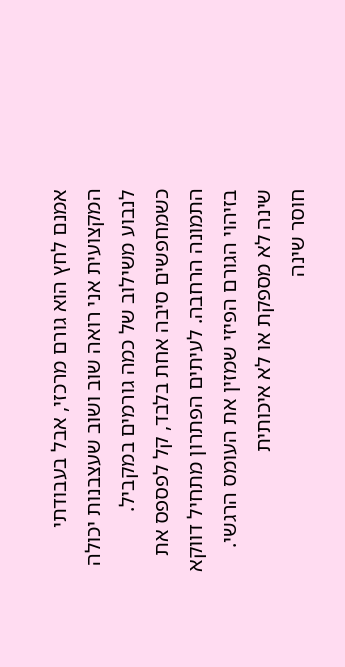אמנם לחץ הוא גורם מרכזי, אבל בעבודתי המקצועית אני רואה שוב ושוב שעצבנות יכולה לנבוע משילוב של כמה גורמים במקביל. כשמחפשים סיבה אחת בלבד, קל לפספס את התמונה הרחבה. לעיתים הפתרון מתחיל דווקא בזיהוי הגורם הפיזי שמזין את העומס הרגשי.
שינה לא מספקת או לא איכותית
חוסר שינה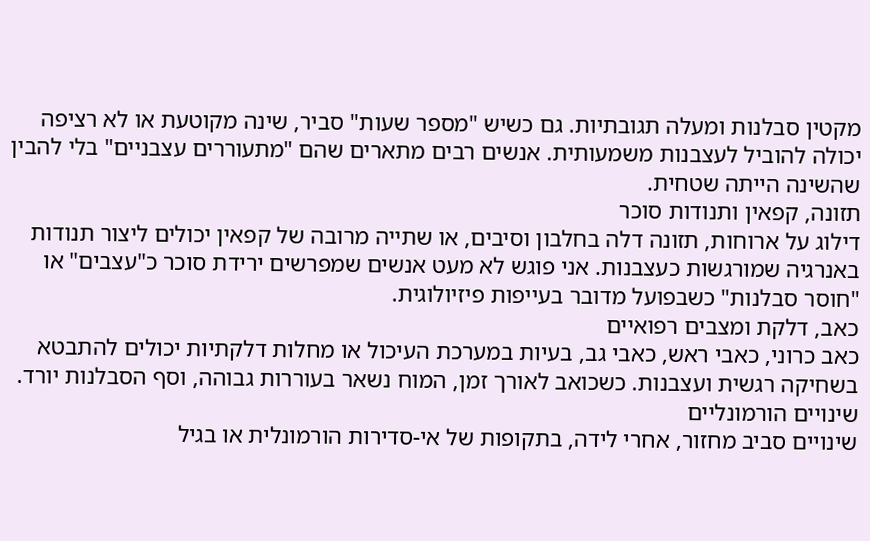מקטין סבלנות ומעלה תגובתיות. גם כשיש "מספר שעות" סביר, שינה מקוטעת או לא רציפה יכולה להוביל לעצבנות משמעותית. אנשים רבים מתארים שהם "מתעוררים עצבניים" בלי להבין שהשינה הייתה שטחית.
תזונה, קפאין ותנודות סוכר
דילוג על ארוחות, תזונה דלה בחלבון וסיבים, או שתייה מרובה של קפאין יכולים ליצור תנודות באנרגיה שמורגשות כעצבנות. אני פוגש לא מעט אנשים שמפרשים ירידת סוכר כ"עצבים" או "חוסר סבלנות" כשבפועל מדובר בעייפות פיזיולוגית.
כאב, דלקת ומצבים רפואיים
כאב כרוני, כאבי ראש, כאבי גב, בעיות במערכת העיכול או מחלות דלקתיות יכולים להתבטא בשחיקה רגשית ועצבנות. כשכואב לאורך זמן, המוח נשאר בעוררות גבוהה, וסף הסבלנות יורד.
שינויים הורמונליים
שינויים סביב מחזור, אחרי לידה, בתקופות של אי-סדירות הורמונלית או בגיל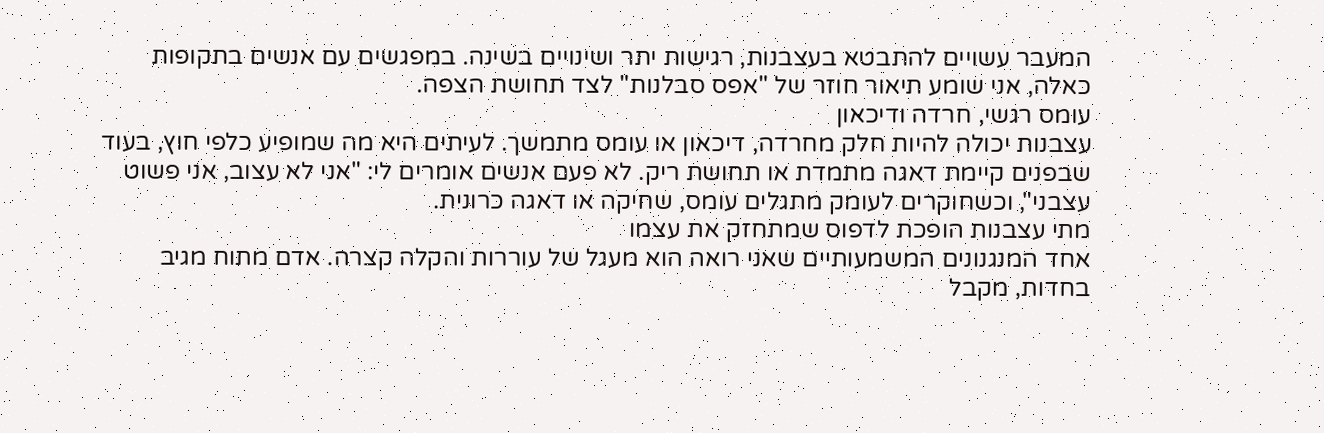המעבר עשויים להתבטא בעצבנות, רגישות יתר ושינויים בשינה. במפגשים עם אנשים בתקופות כאלה, אני שומע תיאור חוזר של "אפס סבלנות" לצד תחושת הצפה.
עומס רגשי, חרדה ודיכאון
עצבנות יכולה להיות חלק מחרדה, דיכאון או עומס מתמשך. לעיתים היא מה שמופיע כלפי חוץ, בעוד שבפנים קיימת דאגה מתמדת או תחושת ריק. לא פעם אנשים אומרים לי: "אני לא עצוב, אני פשוט עצבני", וכשחוקרים לעומק מתגלים עומס, שחיקה או דאגה כרונית.
מתי עצבנות הופכת לדפוס שמתחזק את עצמו
אחד המנגנונים המשמעותיים שאני רואה הוא מעגל של עוררות והקלה קצרה. אדם מתוח מגיב בחדות, מקבל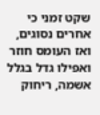שקט זמני כי אחרים נסוגים, ואז העומס חוזר ואפילו גדל בגלל אשמה, ריחוק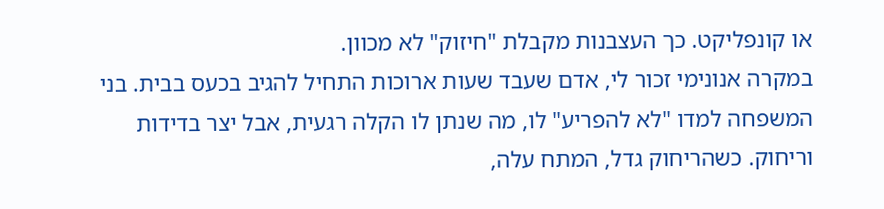או קונפליקט. כך העצבנות מקבלת "חיזוק" לא מכוון.
במקרה אנונימי זכור לי, אדם שעבד שעות ארוכות התחיל להגיב בכעס בבית. בני המשפחה למדו "לא להפריע" לו, מה שנתן לו הקלה רגעית, אבל יצר בדידות וריחוק. כשהריחוק גדל, המתח עלה,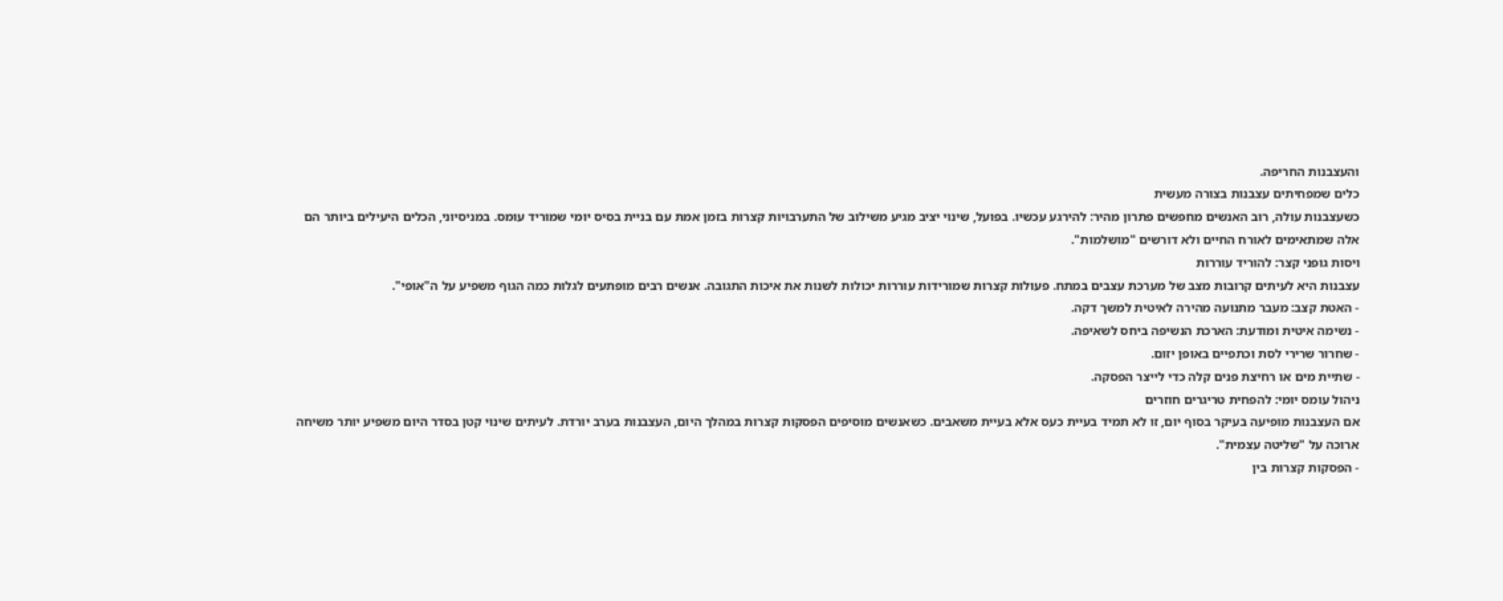והעצבנות החריפה.
כלים שמפחיתים עצבנות בצורה מעשית
כשעצבנות עולה, רוב האנשים מחפשים פתרון מהיר: להירגע עכשיו. בפועל, שינוי יציב מגיע משילוב של התערבויות קצרות בזמן אמת עם בניית בסיס יומי שמוריד עומס. במניסיוני, הכלים היעילים ביותר הם אלה שמתאימים לאורח החיים ולא דורשים "מושלמות".
ויסות גופני קצר: להוריד עוררות
עצבנות היא לעיתים קרובות מצב של מערכת עצבים במתח. פעולות קצרות שמורידות עוררות יכולות לשנות את איכות התגובה. אנשים רבים מופתעים לגלות כמה הגוף משפיע על ה"אופי".
- האטת קצב: מעבר מתנועה מהירה לאיטית למשך דקה.
- נשימה איטית ומודעת: הארכת הנשיפה ביחס לשאיפה.
- שחרור שרירי לסת וכתפיים באופן יזום.
- שתיית מים או רחיצת פנים קלה כדי לייצר הפסקה.
ניהול עומס יומי: להפחית טריגרים חוזרים
אם העצבנות מופיעה בעיקר בסוף יום, זו לא תמיד בעיית כעס אלא בעיית משאבים. כשאנשים מוסיפים הפסקות קצרות במהלך היום, העצבנות בערב יורדת. לעיתים שינוי קטן בסדר היום משפיע יותר משיחה ארוכה על "שליטה עצמית".
- הפסקות קצרות בין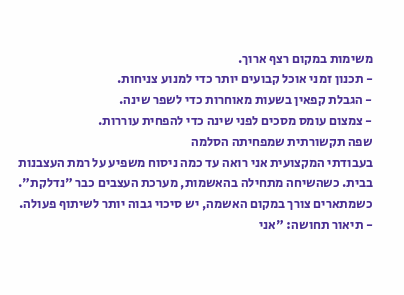משימות במקום רצף ארוך.
- תכנון זמני אוכל קבועים יותר כדי למנוע צניחות.
- הגבלת קפאין בשעות מאוחרות כדי לשפר שינה.
- צמצום עומס מסכים לפני שינה כדי להפחית עוררות.
שפה תקשורתית שמפחיתה הסלמה
בעבודתי המקצועית אני רואה עד כמה ניסוח משפיע על רמת העצבנות בבית. כשהשיחה מתחילה בהאשמות, מערכת העצבים כבר "נדלקת". כשמתארים צורך במקום האשמה, יש סיכוי גבוה יותר לשיתוף פעולה.
- תיאור תחושה: "אני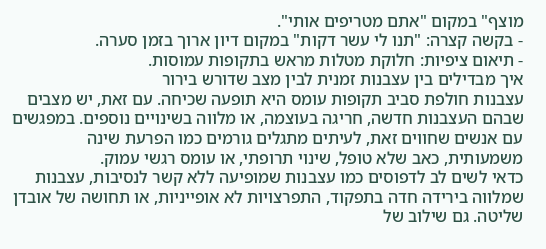מוצף" במקום "אתם מטריפים אותי".
- בקשה קצרה: "תנו לי עשר דקות" במקום דיון ארוך בזמן סערה.
- תיאום ציפיות: חלוקת מטלות מראש בתקופות עמוסות.
איך מבדילים בין עצבנות זמנית לבין מצב שדורש בירור
עצבנות חולפת סביב תקופות עומס היא תופעה שכיחה. עם זאת, יש מצבים שבהם העצבנות חדשה, חריגה בעוצמה, או מלווה בשינויים נוספים. במפגשים עם אנשים שחווים זאת, לעיתים מתגלים גורמים כמו הפרעת שינה משמעותית, כאב שלא טופל, שינוי תרופתי, או עומס רגשי עמוק.
כדאי לשים לב לדפוסים כמו עצבנות שמופיעה ללא קשר לנסיבות, עצבנות שמלווה בירידה חדה בתפקוד, התפרצויות לא אופייניות, או תחושה של אובדן שליטה. גם שילוב של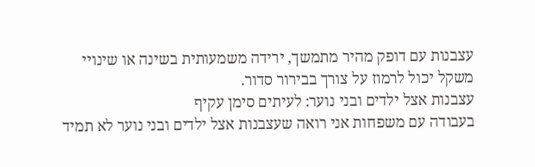עצבנות עם דופק מהיר מתמשך, ירידה משמעותית בשינה או שינויי משקל יכול לרמוז על צורך בבירור סדור.
עצבנות אצל ילדים ובני נוער: לעיתים סימן עקיף
בעבודה עם משפחות אני רואה שעצבנות אצל ילדים ובני נוער לא תמיד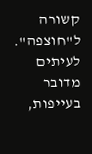קשורה ל"חוצפה". לעיתים מדובר בעייפות,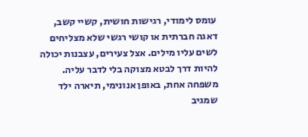עומס לימודי, רגישות חושית, קשיי קשב, דאגה חברתית או קושי רגשי שלא מצליחים לשים עליו מילים. אצל צעירים, עצבנות יכולה להיות דרך לבטא מצוקה בלי לדבר עליה.
משפחה אחת, באופן אנונימי, תיארה ילד שמגיב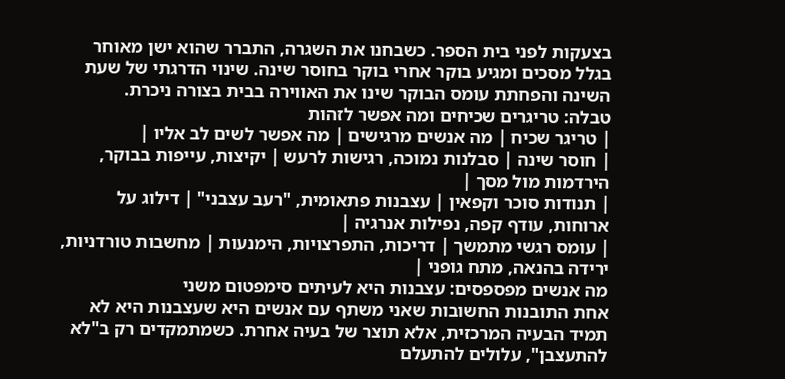בצעקות לפני בית הספר. כשבחנו את השגרה, התברר שהוא ישן מאוחר בגלל מסכים ומגיע בוקר אחרי בוקר בחוסר שינה. שינוי הדרגתי של שעת השינה והפחתת עומס הבוקר שינו את האווירה בבית בצורה ניכרת.
טבלה: טריגרים שכיחים ומה אפשר לזהות
| טריגר שכיח | מה אנשים מרגישים | מה אפשר לשים לב אליו |
| חוסר שינה | סבלנות נמוכה, רגישות לרעש | יקיצות, עייפות בבוקר, הירדמות מול מסך |
| תנודות סוכר וקפאין | עצבנות פתאומית, "רעב עצבני" | דילוג על ארוחות, עודף קפה, נפילות אנרגיה |
| עומס רגשי מתמשך | דריכות, התפרצויות, הימנעות | מחשבות טורדניות, ירידה בהנאה, מתח גופני |
מה אנשים מפספסים: עצבנות היא לעיתים סימפטום משני
אחת התובנות החשובות שאני משתף עם אנשים היא שעצבנות היא לא תמיד הבעיה המרכזית, אלא תוצר של בעיה אחרת. כשמתמקדים רק ב"לא להתעצבן", עלולים להתעלם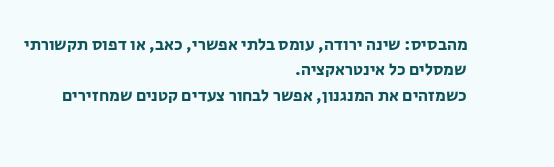מהבסיס: שינה ירודה, עומס בלתי אפשרי, כאב, או דפוס תקשורתי שמסלים כל אינטראקציה.
כשמזהים את המנגנון, אפשר לבחור צעדים קטנים שמחזירים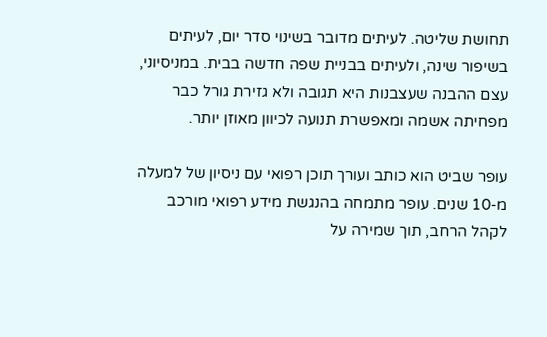תחושת שליטה. לעיתים מדובר בשינוי סדר יום, לעיתים בשיפור שינה, ולעיתים בבניית שפה חדשה בבית. במניסיוני, עצם ההבנה שעצבנות היא תגובה ולא גזירת גורל כבר מפחיתה אשמה ומאפשרת תנועה לכיוון מאוזן יותר.

עופר שביט הוא כותב ועורך תוכן רפואי עם ניסיון של למעלה מ-10 שנים. עופר מתמחה בהנגשת מידע רפואי מורכב לקהל הרחב, תוך שמירה על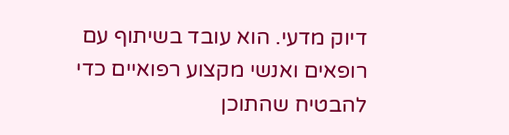דיוק מדעי. הוא עובד בשיתוף עם רופאים ואנשי מקצוע רפואיים כדי להבטיח שהתוכן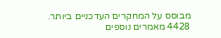מבוסס על המחקרים העדכניים ביותר.
4428 מאמרים נוספים